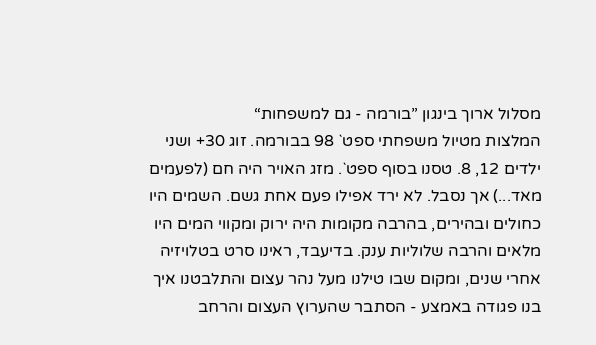מסלול ארוך בינגון ”בורמה - גם למשפחות“
המלצות מטיול משפחתי ספט` 98 בבורמה. זוג 30+ ושני ילדים 12, 8. טסנו בסוף ספט`. מזג האויר היה חם (לפעמים מאד...) אך נסבל. לא ירד אפילו פעם אחת גשם. השמים היו כחולים ובהירים, בהרבה מקומות היה ירוק ומקווי המים היו מלאים והרבה שלוליות ענק. בדיעבד, ראינו סרט בטלויזיה אחרי שנים, ומקום שבו טילנו מעל נהר עצום והתלבטנו איך בנו פגודה באמצע - הסתבר שהערוץ העצום והרחב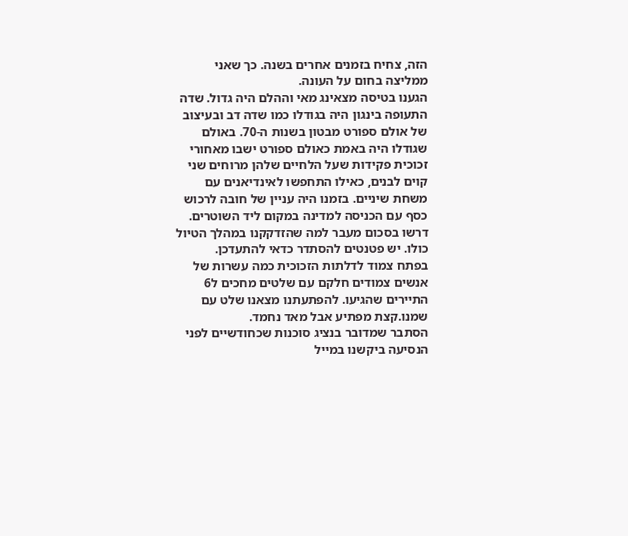הזה, צחיח בזמנים אחרים בשנה. כך שאני ממליצה בחום על העונה.
הגענו בטיסה מצאינג מאי וההלם היה גדול. שדה התעופה בינגון היה בגודלו כמו שדה דב ובעיצוב של אולם ספורט מבטון בשנות ה-70. באולם שגודלו היה באמת כאולם ספורט ישבו מאחורי זכוכית פקידות שעל הלחיים שלהן מרוחים שני קוים לבנים, כאילו התחפשו לאינדיאנים עם משחת שיניים. בזמנו היה עניין של חובה לרכוש כסף עם הכניסה למדינה במקום ליד השוטרים. דרשו בסכום מעבר למה שהזדקקנו במהלך הטיול כולו. יש פטנטים להסתדר כדאי להתעדכן.
בפתח צמוד לדלתות הזכוכית כמה עשרות של אנשים צמודים חלקם עם שלטים מחכים ל6 התיירים שהגיעו. להפתעתנו מצאנו שלט עם שמנו.קצת מפתיע אבל מאד נחמד.
הסתבר שמדובר בנציג סוכנות שכחודשיים לפני הנסיעה ביקשנו במייל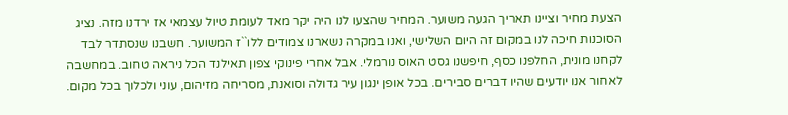הצעת מחיר וציינו תאריך הגעה משוער. המחיר שהצעו לנו היה יקר מאד לעומת טיול עצמאי אז ירדנו מזה. נציג הסוכנות חיכה לנו במקום זה היום השלישי, ואנו במקרה נשארנו צמודים ללו``ז המשוער. חשבנו שנסתדר לבד לקחנו מונית, החלפנו כסף, חיפשנו גסט האוס נורמלי. אבל אחרי פינוקי צפון תאילנד הכל ניראה טחוב. במחשבה לאחור אנו יודעים שהיו דברים סבירים. בכל אופן ינגון עיר גדולה וסואנת, מסריחה מזיהום, עוני ולכלוך בכל מקום.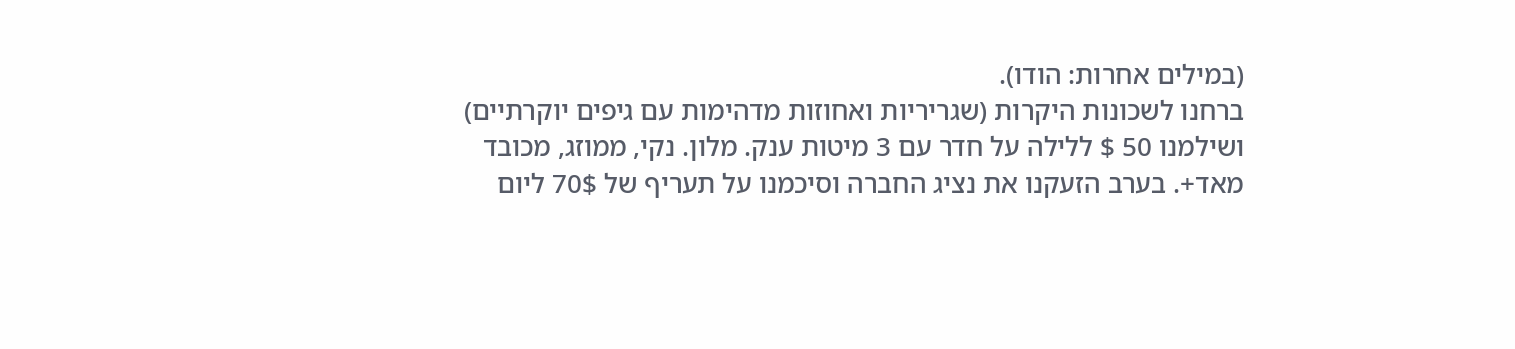(במילים אחרות: הודו).
ברחנו לשכונות היקרות (שגריריות ואחוזות מדהימות עם גיפים יוקרתיים) ושילמנו 50 $ ללילה על חדר עם 3 מיטות ענק. מלון. נקי, ממוזג, מכובד מאד+. בערב הזעקנו את נציג החברה וסיכמנו על תעריף של 70$ ליום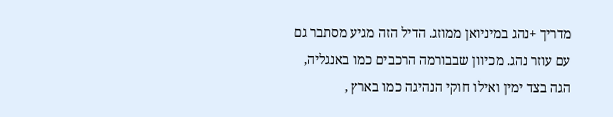מדריך +נהג במיניואן ממוזג. הדיל הזה מגיע מסתבר גם עם עוזר נהג. מכיוון שבבורמה הרכבים כמו באנגליה, הגה בצד ימין ואילו חוקי הנהיגה כמו בארץ ,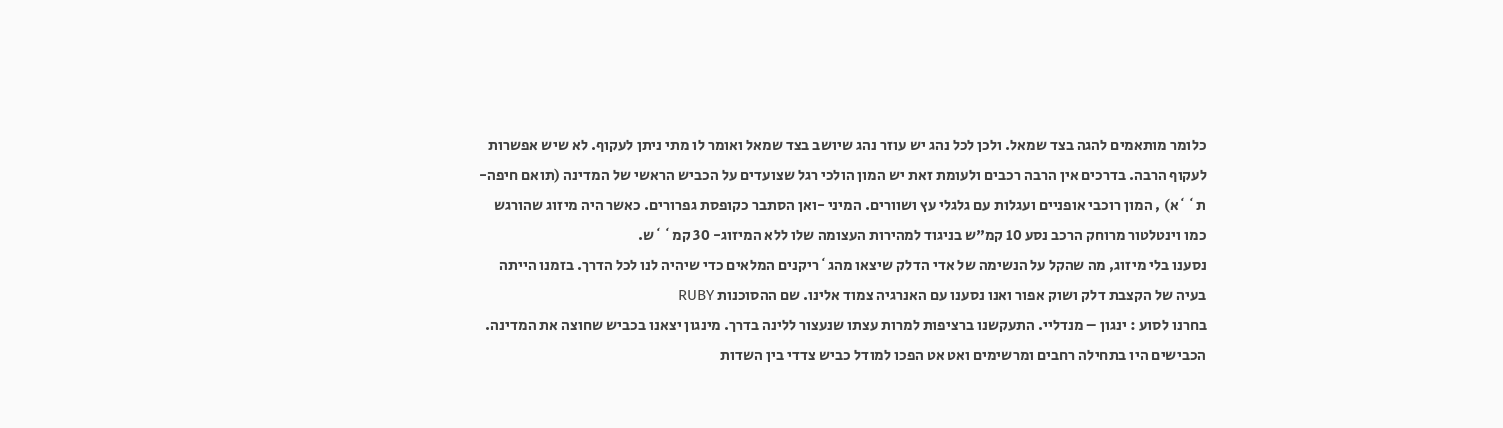כלומר מותאמים להגה בצד שמאל. ולכן לכל נהג יש עוזר נהג שיושב בצד שמאל ואומר לו מתי ניתן לעקוף. לא שיש אפשרות לעקוף הרבה. בדרכים אין הרבה רכבים ולעומת זאת יש המון הולכי רגל שצועדים על הכביש הראשי של המדינה (תואם חיפה- ת``א) , המון רוכבי אופניים ועגלות עם גלגלי עץ ושוורים. המיני -ואן הסתבר כקופסת גפרורים. כאשר היה מיזוג שהורגש כמו וינטלטור מרוחק הרכב נסע 10 קמ"ש בניגוד למהירות העצומה שלו ללא המיזוג- 30 קמ``ש.
נסענו בלי מיזוג, מה שהקל על הנשימה של אדי הדלק שיצאו מהג`ריקנים המלאים כדי שיהיה לנו לכל הדרך. בזמנו הייתה בעיה של הקצבת דלק ושוק אפור ואנו נסענו עם האנרגיה צמוד אלינו. שם ההסוכנות RUBY
בחרנו לסוע : ינגון – מנדליי. התעקשנו ברציפות למרות עצתו שנעצור ללינה בדרך. מינגון יצאנו בכביש שחוצה את המדינה. הכבישים היו בתחילה רחבים ומרשימים ואט אט הפכו למודל כביש צדדי בין השדות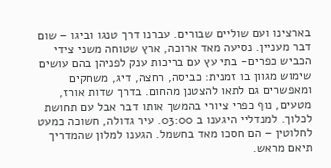בארצינו ועם שוליים שבורים. עברנו דרך טנגו וביגו – שום דבר מעניין. נסיעה מאד ארוכה, ארץ שטוחה משני צידי הכביש כפרים- בתי עץ עם בריכות ענק לפניהן בהם עושים שימוש מגוון בו זמנית: כביסה, רחצה, דיג, משחקים ומאפשרים גם לתאו להצטנן מהחום. בדרך שדות אורז, מטעים, נוף כפרי ציורי בהמשך אותו דבר אבל עם תחושת לכלוך. למנדליי היגענו ב 03:00. עיר גדולה, חשוכה כמעט לחלוטין – הם חסכו מאד בחשמל. הגענו למלון שהמדריך תיאם מראש.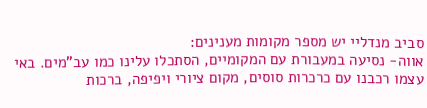סביב מנדליי יש מספר מקומות מענינים:
אווה- נסיעה במעבורת עם המקומיים, הסתכלו עלינו כמו עב"מים. באי עצמו רכבנו עם כרכרות סוסים, מקום ציורי ויפיפה, ברכות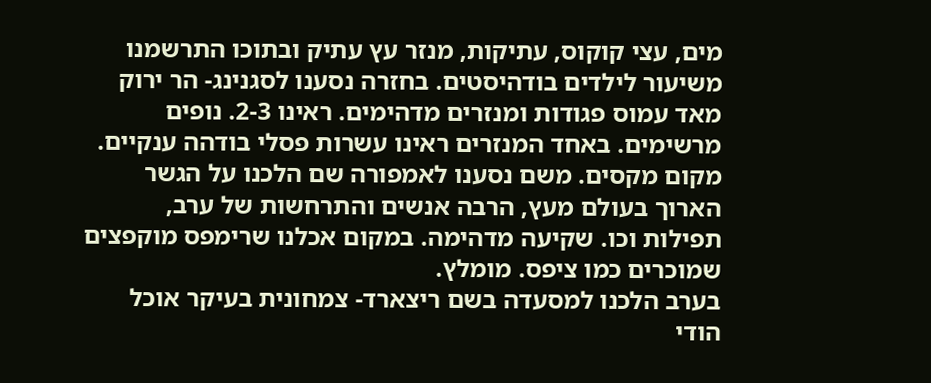מים, עצי קוקוס, עתיקות, מנזר עץ עתיק ובתוכו התרשמנו משיעור לילדים בודהיסטים. בחזרה נסענו לסגנינג- הר ירוק מאד עמוס פגודות ומנזרים מדהימים. ראינו 2-3. נופים מרשימים. באחד המנזרים ראינו עשרות פסלי בודהה ענקיים. מקום מקסים. משם נסענו לאמפורה שם הלכנו על הגשר הארוך בעולם מעץ, הרבה אנשים והתרחשות של ערב, תפילות וכו. שקיעה מדהימה. במקום אכלנו שרימפס מוקפצים שמוכרים כמו ציפס. מומלץ.
בערב הלכנו למסעדה בשם ריצארד- צמחונית בעיקר אוכל הודי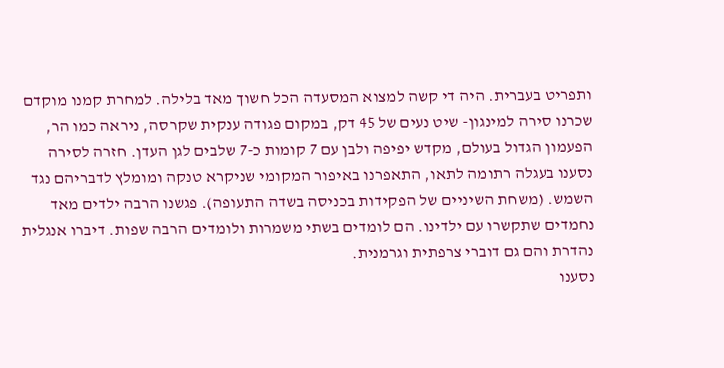ותפריט בעברית. היה די קשה למצוא המסעדה הכל חשוך מאד בלילה. למחרת קמנו מוקדם שכרנו סירה למינגון- שיט נעים של 45 דק, במקום פגודה ענקית שקרסה, ניראה כמו הר, הפעמון הגדול בעולם, מקדש יפיפה ולבן עם 7 קומות כ-7 שלבים לגן העדן. חזרה לסירה נסענו בעגלה רתומה לתאו, התאפרנו באיפור המקומי שניקרא טנקה ומומלץ לדבריהם נגד השמש. (משחת השיניים של הפקידות בכניסה בשדה התעופה). פגשנו הרבה ילדים מאד נחמדים שתקשרו עם ילדינו. הם לומדים בשתי משמרות ולומדים הרבה שפות. דיברו אנגלית נהדרת והם גם דוברי צרפתית וגרמנית.
נסענו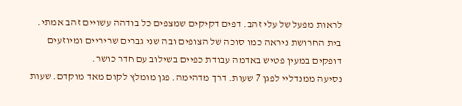לראות מפעל של עלי זהב. דפים דקיקים שמצפים כל בודהה עשויים זהב אמתי. בית החרושת ניראה כמו סוכה של הצופים ובה שני גברים שריריים ומיוזעים דופקים במעין פטיש באדמה עבודת כפיים בשילוב עם חדר כושר.
נסיעה ממנדליי לפגן 7 שעות. דרך מדהימה. פגן מומלץ לקום מאד מוקדם. שעות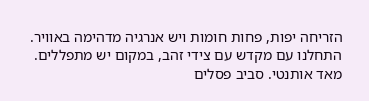הזריחה יפות, פחות חומות ויש אנרגיה מדהימה באוויר. התחלנו עם מקדש עם צידי זהב, במקום יש מתפללים. מאד אותנטי. סביב פסלים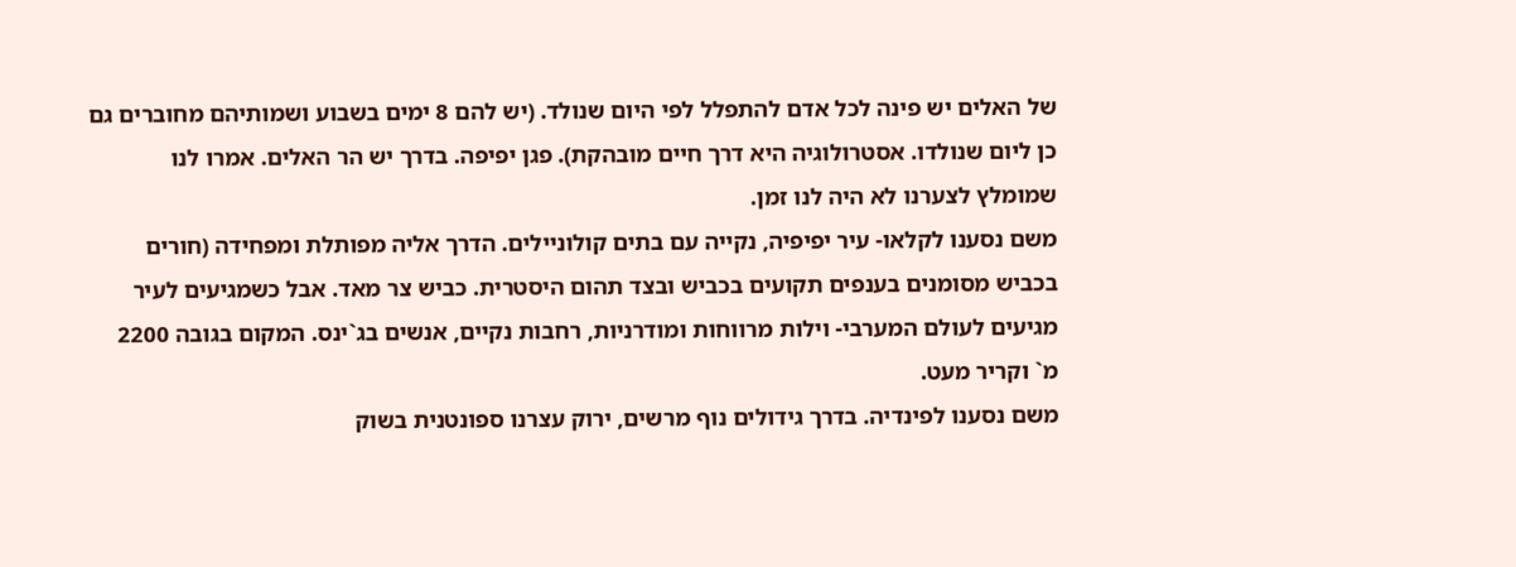של האלים יש פינה לכל אדם להתפלל לפי היום שנולד. (יש להם 8 ימים בשבוע ושמותיהם מחוברים גם כן ליום שנולדו. אסטרולוגיה היא דרך חיים מובהקת). פגן יפיפה. בדרך יש הר האלים. אמרו לנו שמומלץ לצערנו לא היה לנו זמן.
משם נסענו לקלאו- עיר יפיפיה, נקייה עם בתים קולוניילים. הדרך אליה מפותלת ומפחידה (חורים בכביש מסומנים בענפים תקועים בכביש ובצד תהום היסטרית. כביש צר מאד. אבל כשמגיעים לעיר מגיעים לעולם המערבי- וילות מרווחות ומודרניות, רחבות נקיים, אנשים בג`ינס. המקום בגובה 2200 מ` וקריר מעט.
משם נסענו לפינדיה. בדרך גידולים נוף מרשים, ירוק עצרנו ספונטנית בשוק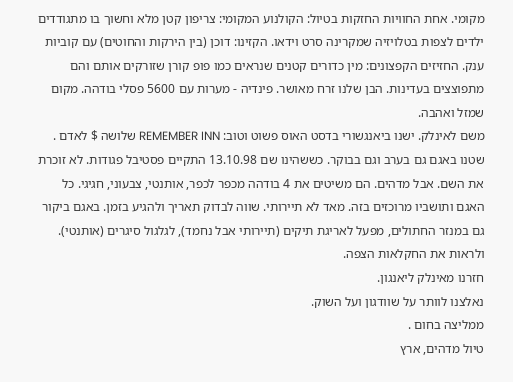מקומי. אחת החוויות החזקות בטיול: הקולנוע המקומי: צריפון קטן מלא וחשוך בו מתגודדים ילדים לצפות בטלויזיה שמקרינה סרט וידאו. הקזינו: דוכן (בין הירקות והחוטים) עם קוביות ענק. החזיזים הקפצונים: מין כדורים קטנים שנראים כמו פופ קורן שזורקים אותם והם מתפוצצים בעדינות. הבן שלנו זרח מאושר. פינדיה - מערות עם 5600 פסלי בודהה. מקום שמזל ואהבה.
משם לאינלק. ישנו ביאנגשורי בדסט האוס פשוט וטוב: REMEMBER INN שלושה $ לאדם . שטנו באגם גם בערב וגם בבוקר. כששהינו שם 13.10.98 התקיים פסטיבל פגודות. לא זוכרת את השם. אבל מדהים. הם משיטים את 4 בודהה מכפר לכפר, אותנטי, צבעוני, חגיגי. כל האגם ותושביו מרוכזים בזה. מאד לא תיירותי. שווה לבדוק תאריך ולהגיע בזמן. באגם ביקור גם במנזר החתולים, מפעל לאריגת תיקים (תיירותי אבל נחמד), לגלגול סיגרים (אותנטי). ולראות את החקלאות הצפה.
חזרנו מאינלק ליאנגון.
נאלצנו לוותר על שוודגון ועל השוק.
ממליצה בחום .
טיול מדהים, ארץ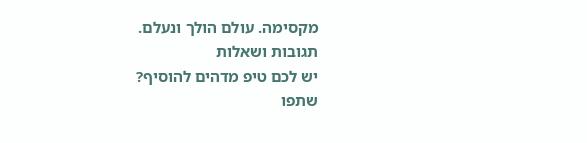מקסימה. עולם הולך ונעלם.
תגובות ושאלות
יש לכם טיפ מדהים להוסיף?
שתפו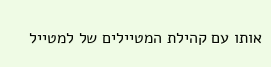אותו עם קהילת המטיילים של למטייל